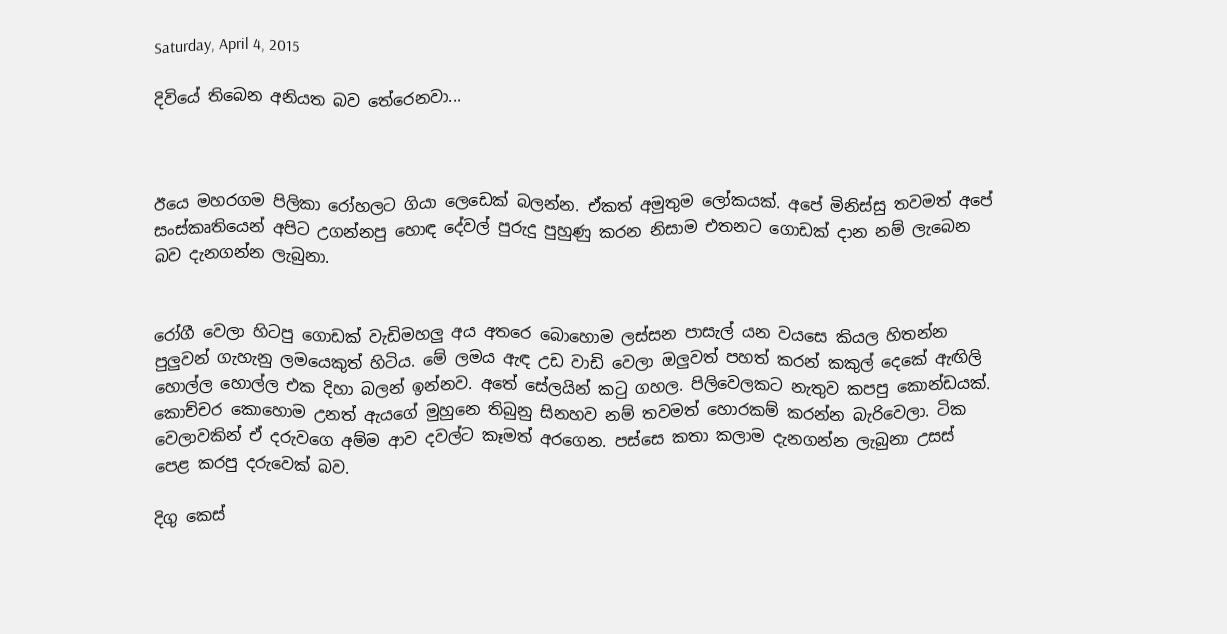Saturday, April 4, 2015

දිවියේ තිබෙන අනියත බව තේරෙනවා...



ඊයෙ මහරගම පිලිකා රෝහලට ගියා ලෙඩෙක් බලන්න. ඒකත් අමුතුම ලෝකයක්. අපේ මිනිස්සු තවමත් අපේ සංස්කෘතියෙන් අපිට උගන්නපු හොඳ දේවල් පුරුදු පුහුණු කරන නිසාම එතනට ගොඩක් දාන නම් ලැබෙන බව දැනගන්න ලැබුනා.


රෝගී වෙලා හිටපු ගොඩක් වැඩිමහලු අය අතරෙ බොහොම ලස්සන පාසැල් යන වයසෙ කියල හිතන්න පුලුවන් ගැහැනු ලමයෙකුත් හිටිය. මේ ලමය ඇඳ උඩ වාඩි වෙලා ඔලුවත් පහත් කරන් කකුල් දෙකේ ඇඟිලි හොල්ල හොල්ල එක දිහා බලන් ඉන්නව. අතේ සේලයින් කටු ගහල. පිලිවෙලකට නැතුව කපපු කොන්ඩයක්. කොච්චර කොහොම උනත් ඇයගේ මුහුනෙ තිබුනු සිනහව නම් තවමත් හොරකම් කරන්න බැරිවෙලා. ටික වෙලාවකින් ඒ දරුවගෙ අම්ම ආව දවල්ට කෑමත් අරගෙන. පස්සෙ කතා කලාම දැනගන්න ලැබුනා උසස් පෙළ කරපු දරුවෙක් බව.

දිගු කෙස්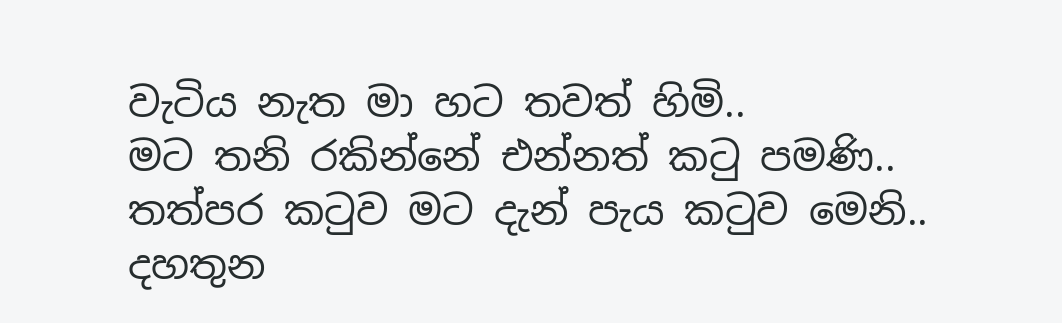වැටිය නැත මා හට තවත් හිමි..
මට තනි රකින්නේ එන්නත් කටු පමණි..
තත්පර කටුව මට දැන් පැය කටුව මෙනි..
දහතුන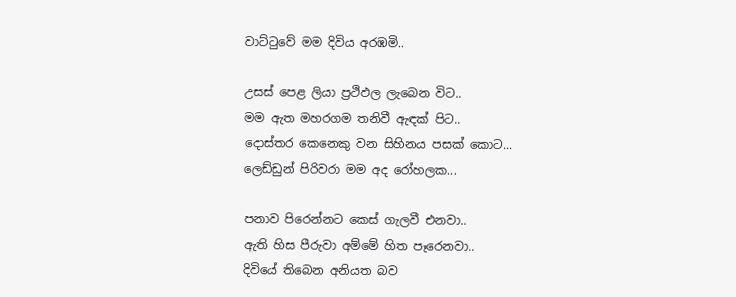වාට්ටුවේ මම දිවිය අරඹමි..

උසස් පෙළ ලියා ප්‍රථිඵල ලැබෙන විට..
මම ඇත මහරගම තනිවී ඇඳක් පිට..
දොස්තර කෙනෙකු වන සිහිනය පසක් කොට...
ලෙඩ්ඩුන් පිරිවරා මම අද රෝහලක...

පනාව පිරෙන්නට කෙස් ගැලවී එනවා..
ඇති හිස පීරුවා අම්මේ හිත පෑරෙනවා..
දිවියේ තිබෙන අනියත බව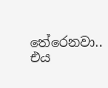තේරෙනවා..
එය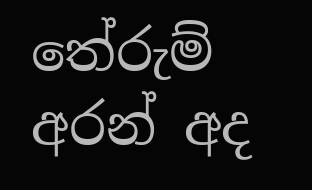තේරුම් අරන් අද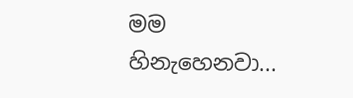මම හිනැහෙනවා...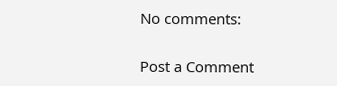No comments:

Post a Comment